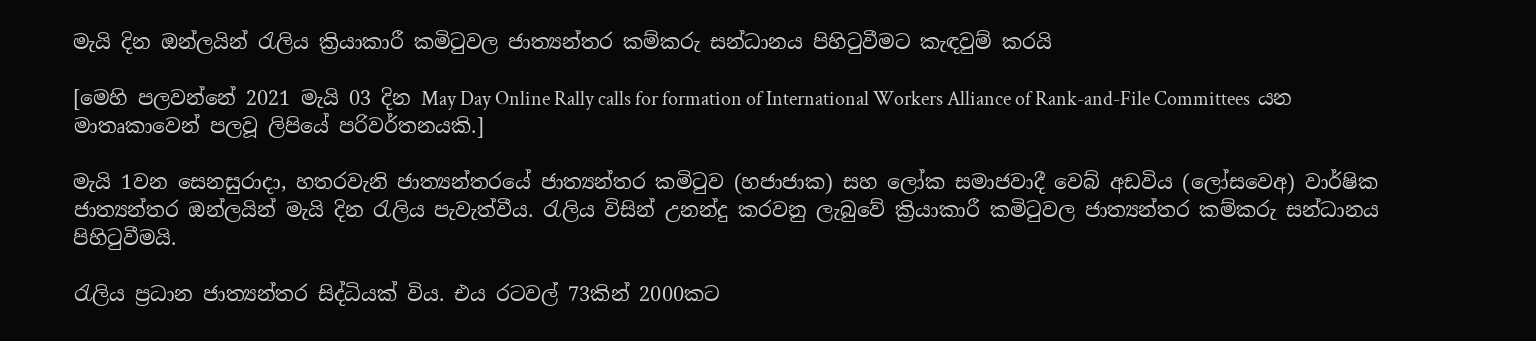මැයි දින ඔන්ලයින් රැලිය ක්‍රියාකාරී කමිටුවල ජාත්‍යන්තර කම්කරු සන්ධානය පිහිටුවීමට කැඳවුම් කරයි

[මෙහි පලවන්නේ 2021 මැයි 03 දින May Day Online Rally calls for formation of International Workers Alliance of Rank-and-File Committees  යන මාතෘකාවෙන් පලවූ ලිපියේ පරිවර්තනයකි.]

මැයි 1වන සෙනසුරාදා, හතරවැනි ජාත්‍යන්තරයේ ජාත්‍යන්තර කමිටුව (හජාජාක) සහ ලෝක සමාජවාදී වෙබ් අඩවිය (ලෝසවෙඅ) වාර්ෂික ජාත්‍යන්තර ඔන්ලයින් මැයි දින රැලිය පැවැත්වීය. රැලිය විසින් උනන්දු කරවනු ලැබුවේ ක්‍රියාකාරී කමිටුවල ජාත්‍යන්තර කම්කරු සන්ධානය පිහිටුවීමයි.

රැලිය ප්‍රධාන ජාත්‍යන්තර සිද්ධියක් විය. එය රටවල් 73කින් 2000කට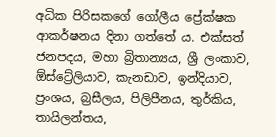අධික පිරිසකගේ ගෝලීය ප්‍රේක්ෂක ආකර්ෂනය දිනා ගත්තේ ය. එක්සත් ජනපදය, මහා බ්‍රිතාන්‍යය, ශ්‍රී ලංකාව, ඕස්ට්‍රේලියාව, කැනඩාව, ඉන්දියාව, ප්‍රංශය, බ්‍රසීලය, පිලිපීනය, තුර්කිය, තායිලන්තය,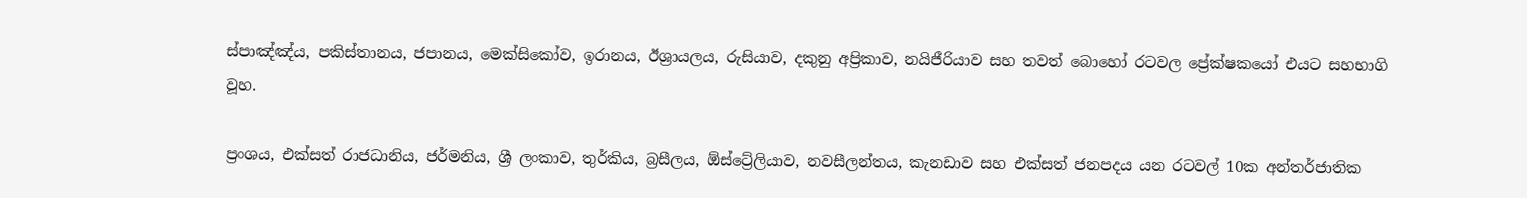ස්පාඤ්ඤ්ය, පකිස්තානය, ජපානය, මෙක්සිකෝව, ඉරානය, ඊශ්‍රායලය, රුසියාව, දකුනු අප්‍රිකාව, නයිජීරියාව සහ තවත් බොහෝ රටවල ප්‍රේක්ෂකයෝ එයට සහභාගි වූහ.

ප්‍රංශය, එක්සත් රාජධානිය, ජර්මනිය, ශ්‍රී ලංකාව, තුර්කිය, බ්‍රසීලය, ඕස්ට්‍රේලියාව, නවසීලන්තය, කැනඩාව සහ එක්සත් ජනපදය යන රටවල් 10ක අන්තර්ජාතික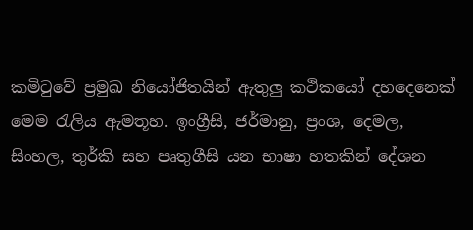කමිටුවේ ප්‍රමුඛ නියෝජිතයින් ඇතුලු කථිකයෝ දහදෙනෙක් මෙම රැලිය ඇමතූහ. ඉංග්‍රීසි, ජර්මානු, ප්‍රංශ, දෙමල, සිංහල, තුර්කි සහ පෘතුගීසි යන භාෂා හතකින් දේශන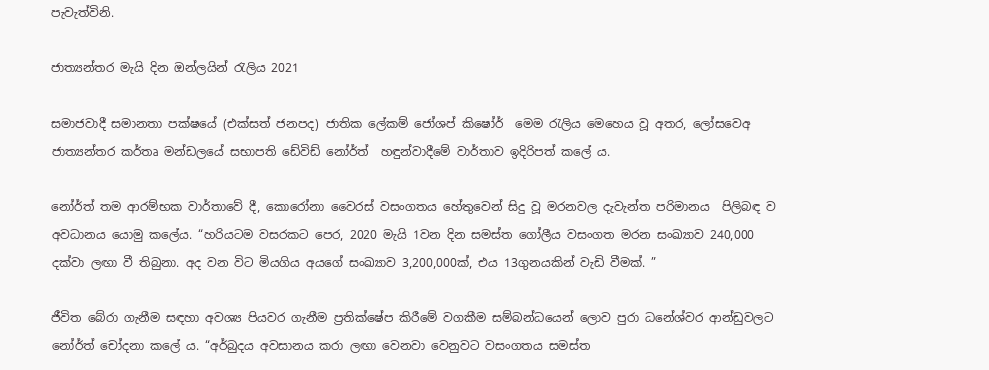පැවැත්විනි.

ජාත්‍යන්තර මැයි දින ඔන්ලයින් රැලිය 2021

සමාජවාදී සමානතා පක්ෂයේ (එක්සත් ජනපද) ජාතික ලේකම් ජෝශප් කිෂෝර්  මෙම රැලිය මෙහෙය වූ අතර, ලෝසවෙඅ ජාත්‍යන්තර කර්තෘ මන්ඩලයේ සභාපති ඩේවිඩ් නෝර්ත්  හඳුන්වාදීමේ වාර්තාව ඉදිරිපත් කලේ ය.

නෝර්ත් තම ආරම්භක වාර්තාවේ දී, කොරෝනා වෛරස් වසංගතය හේතුවෙන් සිදු වූ මරනවල දැවැන්ත පරිමානය  පිලිබඳ ව අවධානය යොමු කලේය. “හරියටම වසරකට පෙර, 2020 මැයි 1වන දින සමස්ත ගෝලීය වසංගත මරන සංඛ්‍යාව 240,000 දක්වා ලඟා වී තිබුනා. අද වන විට මියගිය අයගේ සංඛ්‍යාව 3,200,000ක්, එය 13ගුනයකින් වැඩි වීමක්. ”

ජීවිත බේරා ගැනීම සඳහා අවශ්‍ය පියවර ගැනීම ප්‍රතික්ෂේප කිරීමේ වගකීම සම්බන්ධයෙන් ලොව පුරා ධනේශ්වර ආන්ඩුවලට නෝර්ත් චෝදනා කලේ ය. “අර්බුදය අවසානය කරා ලඟා වෙනවා වෙනුවට වසංගතය සමස්ත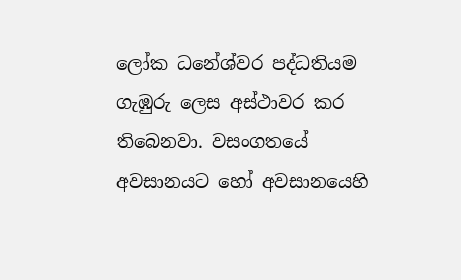ලෝක ධනේශ්වර පද්ධතියම ගැඹුරු ලෙස අස්ථාවර කර තිබෙනවා. වසංගතයේ අවසානයට හෝ අවසානයෙහි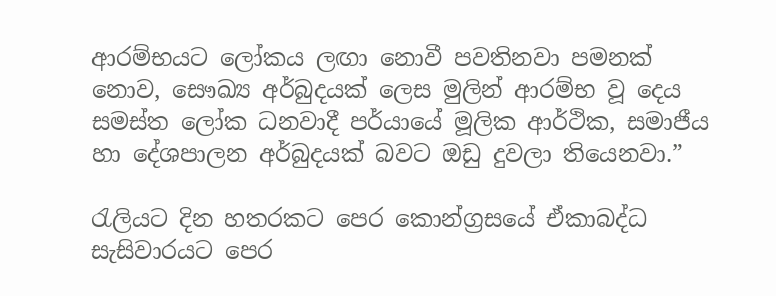ආරම්භයට ලෝකය ලඟා නොවී පවතිනවා පමනක් නොව, සෞඛ්‍ය අර්බුදයක් ලෙස මුලින් ආරම්භ වූ දෙය සමස්ත ලෝක ධනවාදී පර්යායේ මූලික ආර්ථික, සමාජීය හා දේශපාලන අර්බුදයක් බවට ඔඩු දුවලා තියෙනවා.”

රැලියට දින හතරකට පෙර කොන්ග්‍රසයේ ඒකාබද්ධ සැසිවාරයට පෙර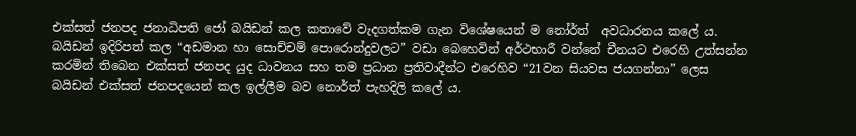එක්සත් ජනපද ජනාධිපති ජෝ බයිඩන් කල කතාවේ වැදගත්කම ගැන විශේෂයෙන් ම නෝර්ත්  අවධාරනය කලේ ය. බයිඩන් ඉදිරිපත් කල “අඩමාන හා සොච්චම් පොරොන්දුවලට” වඩා බෙහෙවින් අර්ථභාරී වන්නේ චීනයට එරෙහි උත්සන්න කරමින් තිබෙන එක්සත් ජනපද යුද ධාවනය සහ තම ප්‍රධාන ප්‍රතිවාදීන්ට එරෙහිව “21වන සියවස ජයගන්නා” ලෙස බයිඩන් එක්සත් ජනපදයෙන් කල ඉල්ලීම බව නොර්ත් පැහදිලි කලේ ය.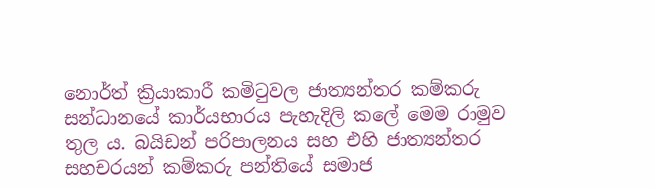නොර්ත් ක්‍රියාකාරී කමිටුවල ජාත්‍යන්තර කම්කරු සන්ධානයේ කාර්යභාරය පැහැදිලි කලේ මෙම රාමුව තුල ය. බයිඩන් පරිපාලනය සහ එහි ජාත්‍යන්තර  සහචරයන් කම්කරු පන්තියේ සමාජ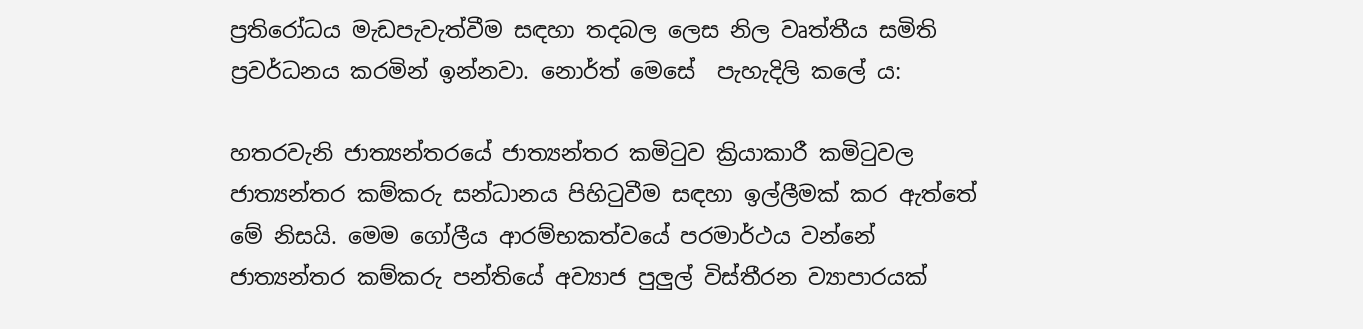ප්‍රතිරෝධය මැඩපැවැත්වීම සඳහා තදබල ලෙස නිල වෘත්තීය සමිති ප්‍රවර්ධනය කරමින් ඉන්නවා. නොර්ත් මෙසේ  පැහැදිලි කලේ ය:

හතරවැනි ජාත්‍යන්තරයේ ජාත්‍යන්තර කමිටුව ක්‍රියාකාරී කමිටුවල ජාත්‍යන්තර කම්කරු සන්ධානය පිහිටුවීම සඳහා ඉල්ලීමක් කර ඇත්තේ මේ නිසයි. මෙම ගෝලීය ආරම්භකත්වයේ පරමාර්ථය වන්නේ ජාත්‍යන්තර කම්කරු පන්තියේ අව්‍යාජ පුලුල් විස්තීරන ව්‍යාපාරයක්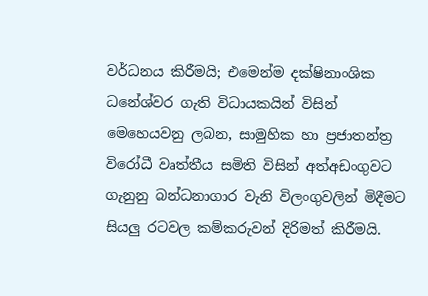වර්ධනය කිරීමයි; එමෙන්ම දක්ෂිනාංශික ධනේශ්වර ගැති විධායකයින් විසින් මෙහෙයවනු ලබන, සාමුහික හා ප්‍රජාතන්ත්‍ර විරෝධී වෘත්තීය සමිති විසින් අත්අඩංගුවට ගැනුනු බන්ධනාගාර වැනි විලංගුවලින් මිදීමට සියලු රටවල කම්කරුවන් දිරිමත් කිරීමයි.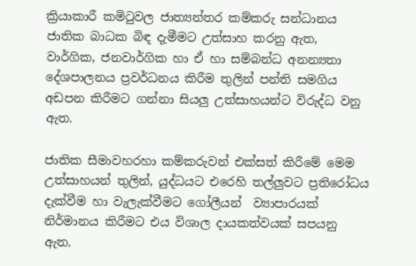ක්‍රියාකාරී කමිටුවල ජාත්‍යන්තර කම්කරු සන්ධානය ජාතික බාධක බිඳ දැමීමට උත්සාහ කරනු ඇත, වාර්ගික, ජනවාර්ගික හා ඒ හා සම්බන්ධ අනන්‍යතා දේශපාලනය ප්‍රවර්ධනය කිරීම තුලින් පන්ති සමගිය අඩපන කිරීමට ගන්නා සියලු උත්සාහයන්ට විරුද්ධ වනු ඇත.

ජාතික සීමාවහරහා කම්කරුවන් එක්සත් කිරීමේ මෙම උත්සාහයන් තුලින්, යුද්ධයට එරෙහි තල්ලුවට ප්‍රතිරෝධය දැක්වීම හා වැලැක්වීමට ගෝලීයන්  ව්‍යාපාරයක් නිර්මානය කිරීමට එය විශාල දායකත්වයක් සපයනු ඇත.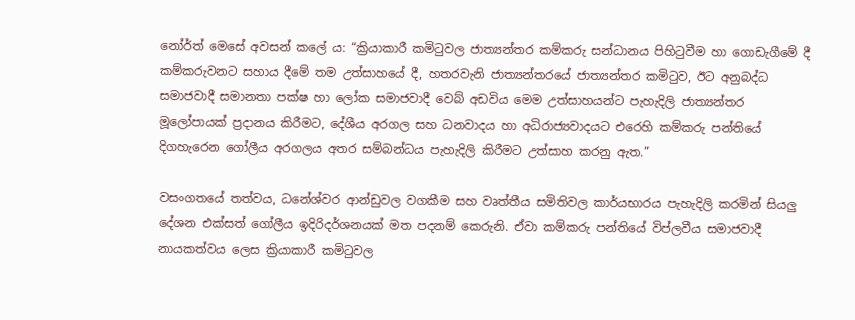නෝර්ත් මෙසේ අවසන් කලේ ය: “ක්‍රියාකාරී කමිටුවල ජාත්‍යන්තර කම්කරු සන්ධානය පිහිටුවීම හා ගොඩැගීමේ දී කම්කරුවනට සහාය දීමේ තම උත්සාහයේ දී, හතරවැනි ජාත්‍යන්තරයේ ජාත්‍යන්තර කමිටුව, ඊට අනුබද්ධ සමාජවාදී සමානතා පක්ෂ හා ලෝක සමාජවාදී වෙබ් අඩවිය මෙම උත්සාහයන්ට පැහැදිලි ජාත්‍යන්තර මූලෝපායක් ප්‍රදානය කිරීමට, දේශීය අරගල සහ ධනවාදය හා අධිරාජ්‍යවාදයට එරෙහි කම්කරු පන්තියේ දිගහැරෙන ගෝලීය අරගලය අතර සම්බන්ධය පැහැදිලි කිරීමට උත්සාහ කරනු ඇත.”

වසංගතයේ තත්වය, ධනේශ්වර ආන්ඩුවල වගකීම සහ වෘත්තීය සමිතිවල කාර්යභාරය පැහැදිලි කරමින් සියලු දේශන එක්සත් ගෝලීය ඉදිරිදර්ශනයක් මත පදනම් කෙරුනි. ඒවා කම්කරු පන්තියේ විප්ලවීය සමාජවාදී නායකත්වය ලෙස ක්‍රියාකාරී කමිටුවල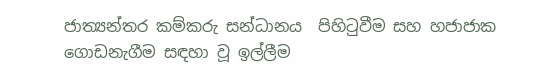ජාත්‍යන්තර කම්කරු සන්ධානය  පිහිටුවීම සහ හජාජාක ගොඩනැගීම සඳහා වූ ඉල්ලීම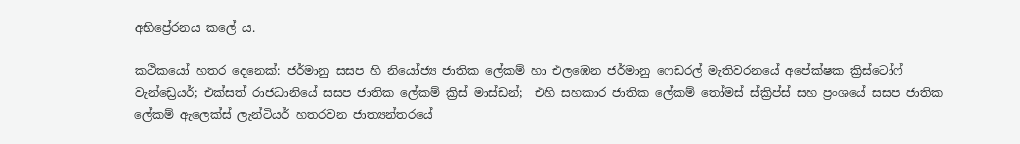අභිප්‍රේරනය කලේ ය.

කථිකයෝ හතර දෙනෙක්: ජර්මානු සසප හි නියෝජ්‍ය ජාතික ලේකම් හා එලඹෙන ජර්මානු ෆෙඩරල් මැතිවරනයේ අපේක්ෂක ක්‍රිස්ටෝෆ් වැන්ඩ්‍රෙයර්; එක්සත් රාජධානියේ සසප ජාතික ලේකම් ක්‍රිස් මාස්ඩන්;  එහි සහකාර ජාතික ලේකම් තෝමස් ස්ක්‍රිප්ස් සහ ප්‍රංශයේ සසප ජාතික ලේකම් ඇලෙක්ස් ලැන්ටියර් හතරවන ජාත්‍යන්තරයේ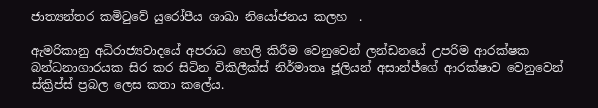ජාත්‍යන්තර කමිටුවේ යුරෝපීය ශාඛා නියෝජනය කලහ  .

ඇමරිකානු අධිරාජ්‍යවාදයේ අපරාධ හෙලි කිරීම වෙනුවෙන් ලන්ඩනයේ උපරිම ආරක්ෂක බන්ධනාගාරයක සිර කර සිටින විකිලීක්ස් නිර්මාතෘ ජූලියන් අසාන්ජ්ගේ ආරක්ෂාව වෙනුවෙන් ස්ක්‍රිප්ස් ප්‍රබල ලෙස කතා කලේය.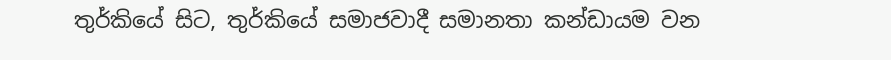තුර්කියේ සිට, තුර්කියේ සමාජවාදී සමානතා කන්ඩායම වන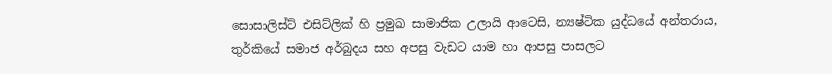සොසාලිස්ට් එසිට්ලික් හි ප්‍රමුඛ සාමාජික උලායි ආටෙසි, න්‍යෂ්ටික යුද්ධයේ අන්තරාය, තුර්කියේ සමාජ අර්බුදය සහ අපසු වැඩට යාම හා ආපසු පාසලට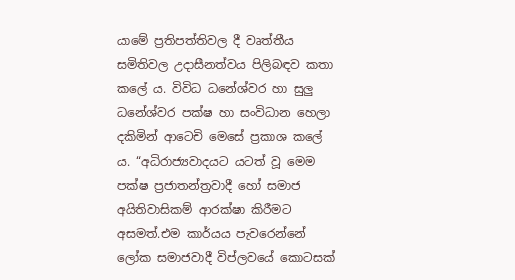යාමේ ප්‍රතිපත්තිවල දී වෘත්තීය සමිතිවල උදාසීනත්වය පිලිබඳව කතා කලේ ය. විවිධ ධනේශ්වර හා සුලු ධනේශ්වර පක්ෂ හා සංවිධාන හෙලා දකිමින් ආටෙචි මෙසේ ප්‍රකාශ කලේ ය. “අධිරාජ්‍යවාදයට යටත් වූ මෙම පක්ෂ ප්‍රජාතන්ත්‍රවාදී හෝ සමාජ අයිතිවාසිකම් ආරක්ෂා කිරීමට අසමත්.එම කාර්යය පැවරෙන්නේ ලෝක සමාජවාදී විප්ලවයේ කොටසක්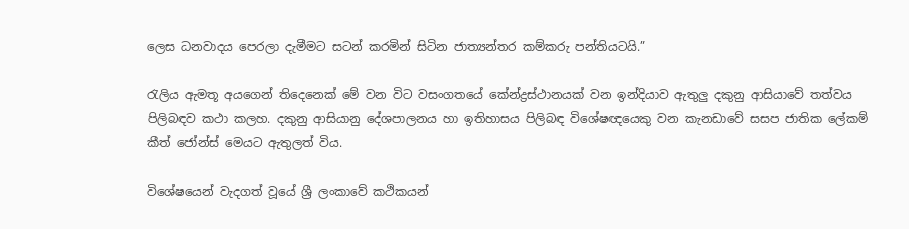ලෙස ධනවාදය පෙරලා දැමීමට සටන් කරමින් සිටින ජාත්‍යන්තර කම්කරු පන්තියටයි.”

රැලිය ඇමතූ අයගෙන් තිදෙනෙක් මේ වන විට වසංගතයේ කේන්ද්‍රස්ථානයක් වන ඉන්දියාව ඇතුලු දකුනු ආසියාවේ තත්වය පිලිබඳව කථා කලහ. දකුනු ආසියානු දේශපාලනය හා ඉතිහාසය පිලිබඳ විශේෂඥයෙකු වන කැනඩාවේ සසප ජාතික ලේකම් කීත් ජෝන්ස් මෙයට ඇතුලත් විය.

විශේෂයෙන් වැදගත් වූයේ ශ්‍රී ලංකාවේ කථිකයන්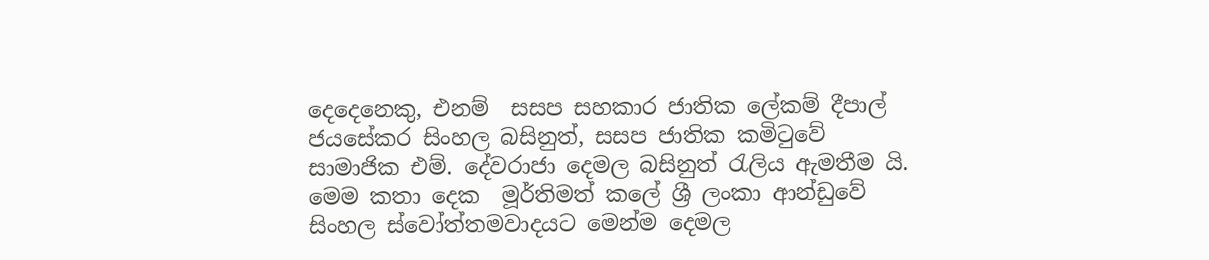දෙදෙනෙකු, එනම්  සසප සහකාර ජාතික ලේකම් දීපාල් ජයසේකර සිංහල බසිනුත්, සසප ජාතික කමිටුවේ සාමාජික එම්. දේවරාජා දෙමල බසිනුත් රැලිය ඇමතීම යි. මෙම කතා දෙක  මූර්තිමත් කලේ ශ්‍රී ලංකා ආන්ඩුවේ සිංහල ස්වෝත්තමවාදයට මෙන්ම දෙමල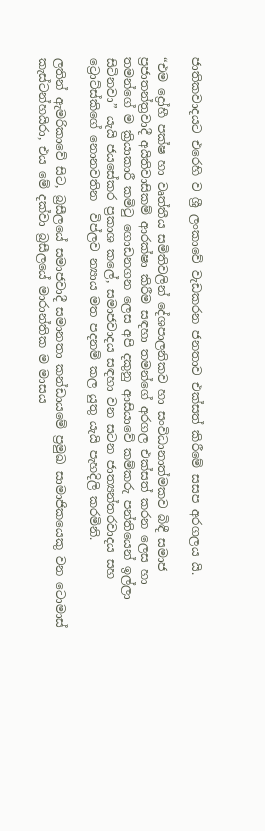ජාතිකවාදයට එරෙහි ව ශ්‍රී ලංකාවේ වැඩකරන ජනතාව එක්සත් කිරීමේ සසප අරගලය යි.

“එම ද්‍රෝහී පක්ෂ හා වෘත්තීය සමිතිවලින් දේශපාලනිකව හා සංවිධානාත්මකව බිඳී සමාජ ප්‍රජාතන්ත්‍රවාදී අයිතිවාසිකම් ආරක්ෂා කිරීම සඳහා තමන්ගේ අරගල එක්සත් කරන ලෙස හා තමන්ගේ ම ක්‍රියාකාරී කමිටු ගොඩනගන ලෙස අපි දකුනු ආසියාවේ කම්කරු පන්තියෙන් ඉල්ලා සිටිනවා” යැයි ජයසේකර ප්‍රකාශ කලේ, සමාජවාදය සඳහා වන සටන ජාත්‍යන්තරවාදය සහ ට්‍රොට්ස්කිගේ නොනවතින  විප්ලව න්‍යාය මත පදනම් කල යුතු යැයි පැහදිලි කරමිනි.

ලතින් ඇමරිකාවේ සිට, බ්‍රසීලයේ සමාජවාදී සමානතා කන්ඩායමේ ප්‍රමුඛ සාමාජිකයෙකු වන ටොමාස් කැස්ටන්හයිරා, එය මේ දක්වා බ්‍රසීලයේ මාරාන්තික ම මාසය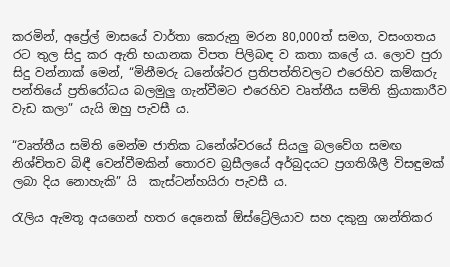කරමින්, අප්‍රේල් මාසයේ වාර්තා කෙරුනු මරන 80,000ත් සමග, වසංගතය රට තුල සිදු කර ඇති භයානක විපත පිලිබඳ ව කතා කලේ ය. ලොව පුරා සිදු වන්නාක් මෙන්, “මිනීමරු ධනේශ්වර ප්‍රතිපත්තිවලට එරෙහිව කම්කරු පන්තියේ ප්‍රතිරෝධය බලමුලු ගැන්වීමට එරෙහිව වෘත්තීය සමිති ක්‍රියාකාරීව වැඩ කලා” යැයි ඔහු පැවසී ය.

“වෘත්තීය සමිති මෙන්ම ජාතික ධනේශ්වරයේ සියලු බලවේග සමඟ නිශ්චිතව බිඳී වෙන්වීමකින් තොරව බ්‍රසීලයේ අර්බුදයට ප්‍රගතිශීලී විසඳුමක් ලබා දිය නොහැකි” යි  කැස්ටන්හයිරා පැවසී ය.

රැලිය ඇමතූ අයගෙන් හතර දෙනෙක් ඕස්ට්‍රේලියාව සහ දකුනු ශාන්තිකර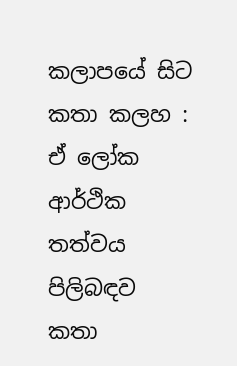කලාපයේ සිට කතා කලහ : ඒ ලෝක ආර්ථික තත්වය පිලිබඳව කතා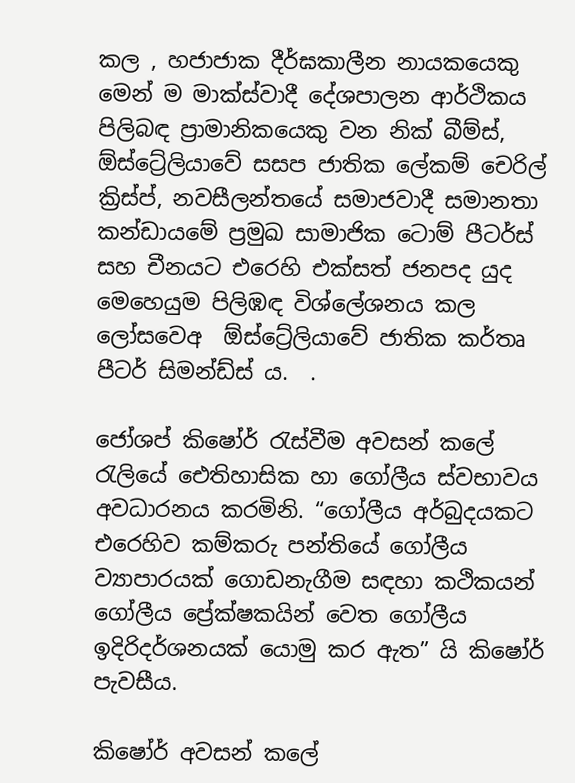කල , හජාජාක දීර්ඝකාලීන නායකයෙකු මෙන් ම මාක්ස්වාදී දේශපාලන ආර්ථිකය පිලිබඳ ප්‍රාමානිකයෙකු වන නික් බීම්ස්, ඕස්ට්‍රේලියාවේ සසප ජාතික ලේකම් චෙරිල් ක්‍රිස්ප්, නවසීලන්තයේ සමාජවාදී සමානතා කන්ඩායමේ ප්‍රමුඛ සාමාජික ටොම් පීටර්ස් සහ චීනයට එරෙහි එක්සත් ජනපද යුද මෙහෙයුම පිලිඹඳ විශ්ලේශනය කල ලෝසවෙඅ  ඕස්ට්‍රේලියාවේ ජාතික කර්තෘ පීටර් සිමන්ඩ්ස් ය.  .

ජෝශප් කිෂෝර් රැස්වීම අවසන් කලේ රැලියේ ඓතිහාසික හා ගෝලීය ස්වභාවය අවධාරනය කරමිනි. “ගෝලීය අර්බුදයකට එරෙහිව කම්කරු පන්තියේ ගෝලීය ව්‍යාපාරයක් ගොඩනැගීම සඳහා කථිකයන් ගෝලීය ප්‍රේක්ෂකයින් වෙත ගෝලීය ඉදිරිදර්ශනයක් යොමු කර ඇත” යි කිෂෝර් පැවසීය.

කිෂෝර් අවසන් කලේ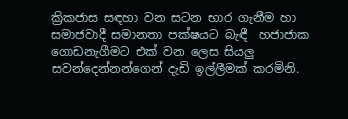ක්‍රිකජාස සඳහා වන සටන භාර ගැනීම හා සමාජවාදී සමානතා පක්ෂයට බැඳී  හජාජාක ගොඩනැගීමට එක් වන ලෙස සියලු සවන්දෙන්නන්ගෙන් දැඩි ඉල්ලීමක් කරමිනි.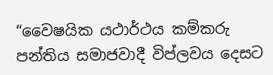“වෛෂයික යථාර්ථය කම්කරු පන්තිය සමාජවාදී විප්ලවය දෙසට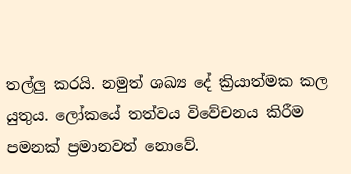තල්ලු කරයි. නමුත් ශඛ්‍ය දේ ක්‍රියාත්මක කල යුතුය. ලෝකයේ තත්වය විවේචනය කිරීම පමනක් ප්‍රමානවත් නොවේ.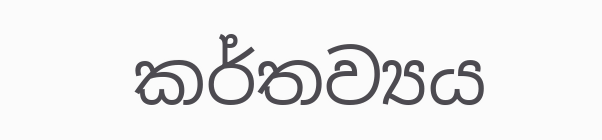කර්තව්‍යය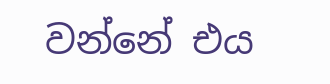වන්නේ එය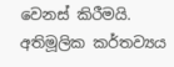වෙනස් කිරීමයි. අතිමූලික කර්තව්‍යය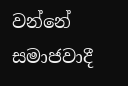වන්නේ සමාජවාදී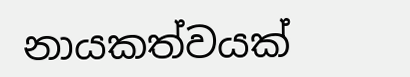නායකත්වයක්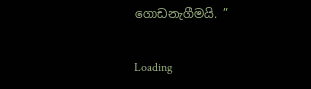ගොඩනැගීමයි. ”

Loading